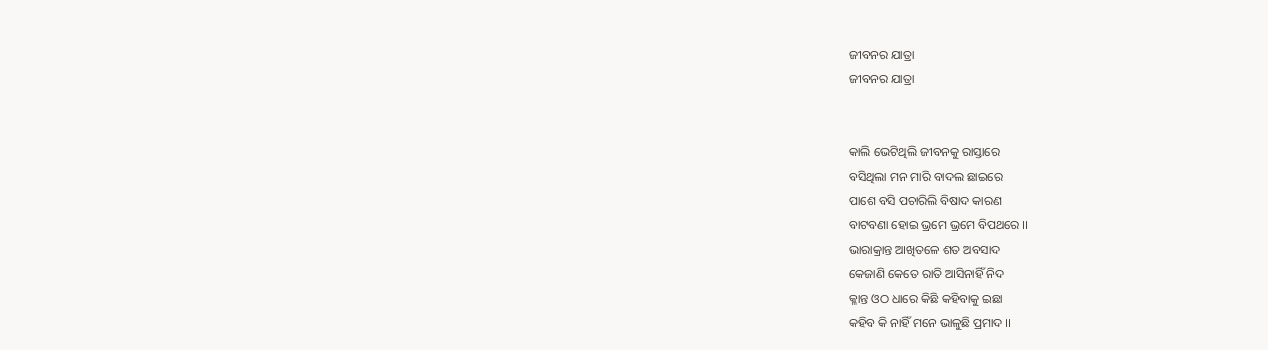ଜୀବନର ଯାତ୍ରା
ଜୀବନର ଯାତ୍ରା


କାଲି ଭେଟିଥିଲି ଜୀବନକୁ ରାସ୍ତାରେ
ବସିଥିଲା ମନ ମାରି ବାଦଲ ଛାଇରେ
ପାଶେ ବସି ପଚାରିଲି ବିଷାଦ କାରଣ
ବାଟବଣା ହୋଇ ଭ୍ରମେ ଭ୍ରମେ ବିପଥରେ ।।
ଭାରାକ୍ରାନ୍ତ ଆଖିତଳେ ଶତ ଅବସାଦ
କେଜାଣି କେତେ ରାତି ଆସିନାହିଁ ନିଦ
କ୍ଳାନ୍ତ ଓଠ ଧାରେ କିଛି କହିବାକୁ ଇଛା
କହିବ କି ନାହିଁ ମନେ ଭାଳୁଛି ପ୍ରମାଦ ।।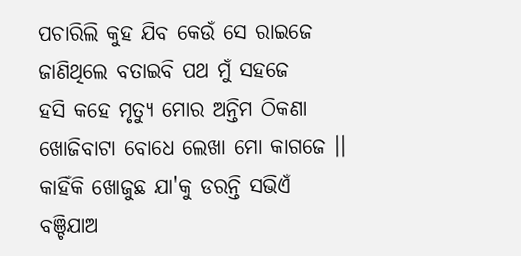ପଚାରିଲି କୁହ ଯିବ କେଉଁ ସେ ରାଇଜେ
ଜାଣିଥିଲେ ବତାଇବି ପଥ ମୁଁ ସହଜେ
ହସି କହେ ମୃତ୍ୟୁ ମୋର ଅନ୍ତିମ ଠିକଣା
ଖୋଜିବାଟା ବୋଧେ ଲେଖା ମୋ କାଗଜେ ।।
କାହିଁକି ଖୋଜୁଛ ଯା'କୁ ଡରନ୍ତି ସଭିଏଁ
ବଞ୍ଚିଯାଅ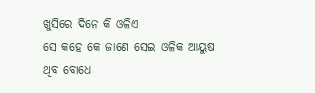ଖୁସିରେ ଦିନେ କି ଓଳିଏ
ସେ କହେ କେ ଜାଣେ ସେଇ ଓଳିକ ଆୟୁଷ
ଥିବ ବୋଧେ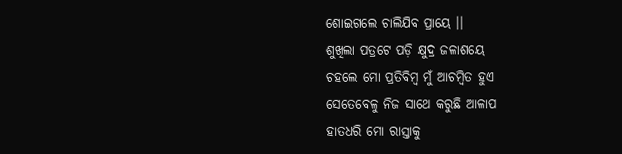ଶୋଇଗଲେ ଚାଲିଯିବ ପ୍ରାୟେ ।।
ଶୁଖିଲା ପତ୍ରଟେ ପଡ଼ି କ୍ଷୁଦ୍ର ଜଳାଶୟେ
ଚହଲେ ମୋ ପ୍ରତିବିମ୍ବ ମୁଁ ଆଚମ୍ବିତ ହୁଏ
ସେତେବେଳୁ ନିଜ ସାଥେ କରୁଛି ଆଳାପ
ହାତଧରି ମୋ ରାସ୍ତାକୁ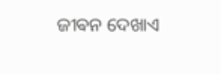ଜୀଵନ ଦେଖାଏ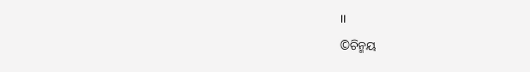।।
©ଚିନ୍ମୟ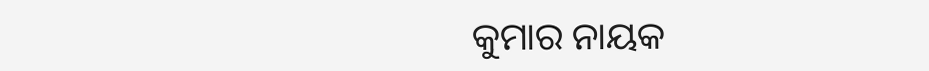କୁମାର ନାୟକ